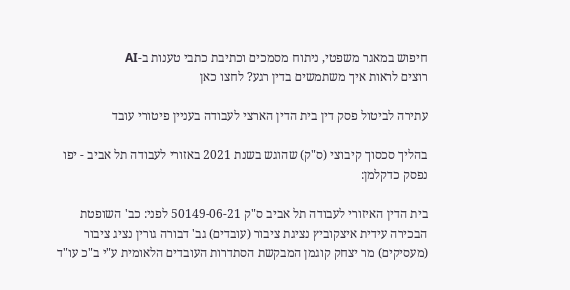חיפוש במאגר משפטי, ניתוח מסמכים וכתיבת כתבי טענות ב-AI
רוצים לראות איך משתמשים בדין רגע? לחצו כאן

עתירה לביטול פסק דין בית הדין הארצי לעבודה בעניין פיטורי עובד

בהליך סכסוך קיבוצי (ס"ק) שהוגש בשנת 2021 באזורי לעבודה תל אביב - יפו נפסק כדקלמן:

בית הדין האיזורי לעבודה תל אביב ס"ק 50149-06-21 לפני: כב' השופטת הבכירה עידית איצקוביץ נציגת ציבור (עובדים) גב' דבורה גורין נציג ציבור (מעסיקים) מר יצחק קוגמן המבקשת הסתדרות העובדים הלאומית ע"י ב"כ עו"ד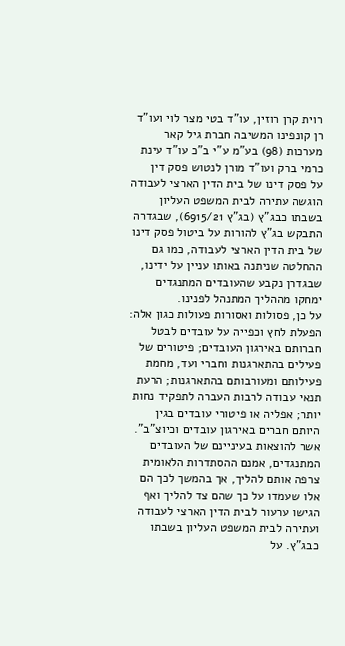רוית קרן רוזין, עו"ד בטי מצר לוי ועו"ד רן קונפינו המשיבה חברת גיל קאר מערכות (98) בע"מ ע"י ב"כ עו"ד עינת כרמי ברק ועו"ד מורן לנטוש פסק דין
על פסק דינו של בית הדין הארצי לעבודה הוגשה עתירה לבית המשפט העליון בשבתו כבג"ץ (בג"ץ 6915/21), שבגדרה התבקש בג"ץ להורות על ביטול פסק דינו של בית הדין הארצי לעבודה, כמו גם ההחלטה שניתנה באותו עניין על ידינו, שבגדרן נקבע שהעובדים המתנגדים ימחקו מההליך המתנהל לפנינו.
על כן, פסולות ואסורות פעולות כגון אלה: הפעלת לחץ וכפייה על עובדים לבטל חברותם באירגון העובדים; פיטורים של פעילים בהתארגנות וחברי ועד, מחמת פעילותם ומעורבותם בהתארגנות; הרעת תנאי עבודה לרבות העברה לתפקיד נחות יותר; אפליה או פיטורי עובדים בגין היותם חברים באירגון עובדים וכיוצ"ב".
אשר להוצאות בעיניינם של העובדים המתנגדים, אמנם ההסתדרות הלאומית צרפה אותם להליך, אך בהמשך לכך הם אלו שעמדו על כך שהם צד להליך ואף הגישו ערעור לבית הדין הארצי לעבודה ועתירה לבית המשפט העליון בשבתו כבג"ץ. על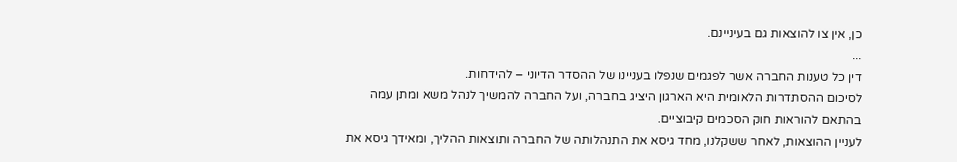כן, אין צו להוצאות גם בעיניינם.
...
דין כל טענות החברה אשר לפגמים שנפלו בעניינו של ההסדר הדיוני – להידחות.
לסיכום ההסתדרות הלאומית היא הארגון היציג בחברה, ועל החברה להמשיך לנהל משא ומתן עמה בהתאם להוראות חוק הסכמים קיבוציים.
לעניין ההוצאות, לאחר ששקלנו, מחד גיסא את התנהלותה של החברה ותוצאות ההליך, ומאידך גיסא את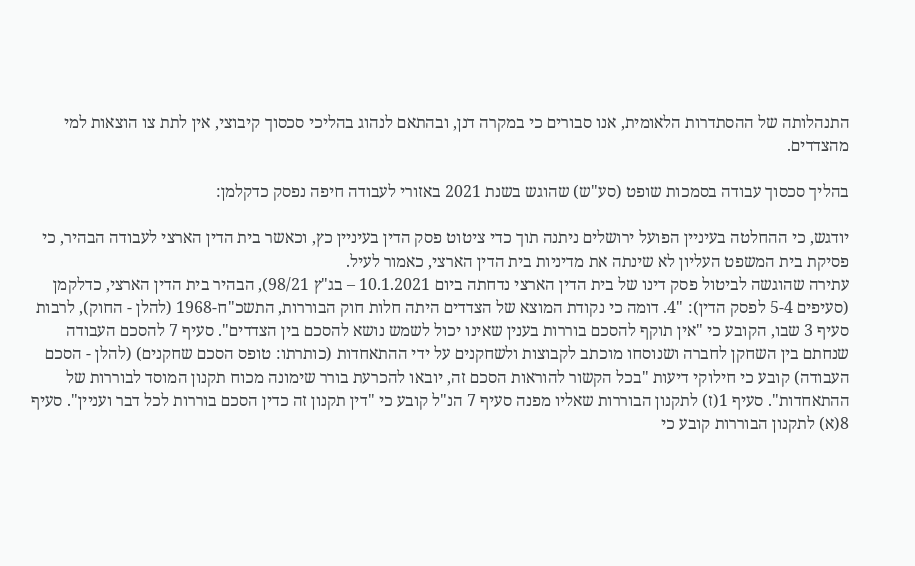התנהלותה של ההסתדרות הלאומית, אנו סבורים כי במקרה דנן, ובהתאם לנהוג בהליכי סכסוך קיבוצי, אין לתת צו הוצאות למי מהצדדים.

בהליך סכסוך עבודה בסמכות שופט (סע"ש) שהוגש בשנת 2021 באזורי לעבודה חיפה נפסק כדקלמן:

יודגש, כי ההחלטה בעיניין הפועל ירושלים ניתנה תוך כדי ציטוט פסק הדין בעיניין כץ, וכאשר בית הדין הארצי לעבודה הבהיר, כי פסיקת בית המשפט העליון לא שינתה את מדיניות בית הדין הארצי, כאמור לעיל.
עתירה שהוגשה לביטול פסק דינו של בית הדין הארצי נדחתה ביום 10.1.2021 – בג"ץ 98/21), הבהיר בית הדין הארצי, כדלקמן (סעיפים 5-4 לפסק הדין): "4. דומה כי נקודת המוצא של הצדדים היתה חלות חוק הבוררות, התשכ"ח-1968 (להלן - החוק), לרבות סעיף 3 שבו, הקובע כי "אין תוקף להסכם בוררות בענין שאינו יכול לשמש נושא להסכם בין הצדדים". סעיף 7 להסכם העבודה שנחתם בין השחקן לחברה ושנוסחו מוכתב לקבוצות ולשחקנים על ידי ההתאחדות (כותרתו: טופס הסכם שחקנים) (להלן - הסכם העבודה) קובע כי חילוקי דיעות "בכל הקשור להוראות הסכם זה, יובאו להכרעת בורר שימונה מכוח תקנון המוסד לבוררות של ההתאחדות". סעיף 1(ז) לתקנון הבוררות שאליו מפנה סעיף 7 הנ"ל קובע כי "דין תקנון זה כדין הסכם בוררות לכל דבר ועניין". סעיף 8(א) לתקנון הבוררות קובע כי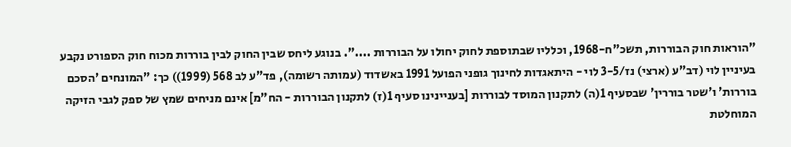"הוראות חוק הבוררות, תשכ"ח-1968, וכלליו שבתוספת לחוק יחולו על הבוררות ....". בנוגע ליחס שבין החוק לבין בוררות מכוח חוק הספורט נקבע בעיניין לוי (דב"ע (ארצי) נז/3-5 לוי - היתאגדות לחינוך גופני הפועל 1991 באשדוד (עמותה רשומה), פד"ע לב 568 (1999)) כך: "המונחים 'הסכם בוררות' ו'שטר בוררין' שבסעיף 1(ה) לתקנון המוסד לבוררות [בעניינינו סעיף 1(ז) לתקנון הבוררות - הח"מ] אינם מניחים שמץ של ספק לגבי הזיקה המוחלטת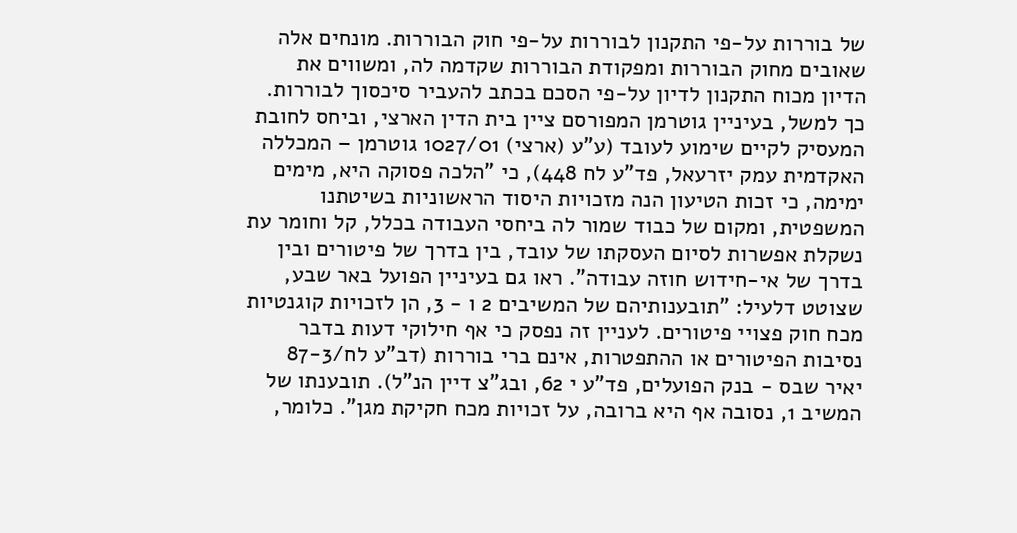של בוררות על-פי התקנון לבוררות על-פי חוק הבוררות. מונחים אלה שאובים מחוק הבוררות ומפקודת הבוררות שקדמה לה, ומשווים את הדיון מכוח התקנון לדיון על-פי הסכם בכתב להעביר סיכסוך לבוררות.
כך למשל, בעיניין גוטרמן המפורסם ציין בית הדין הארצי, וביחס לחובת המעסיק לקיים שימוע לעובד (ע"ע (ארצי) 1027/01 גוטרמן – המכללה האקדמית עמק יזרעאל, פד"ע לח 448), כי "הלכה פסוקה היא, מימים ימימה, כי זכות הטיעון הנה מזכויות היסוד הראשוניות בשיטתנו המשפטית, ומקום של כבוד שמור לה ביחסי העבודה בכלל, קל וחומר עת נשקלת אפשרות לסיום העסקתו של עובד, בין בדרך של פיטורים ובין בדרך של אי-חידוש חוזה עבודה". ראו גם בעיניין הפועל באר שבע, שצוטט דלעיל: "תובענותיהם של המשיבים 2 ו - 3, הן לזכויות קוגנטיות מכח חוק פצויי פיטורים. לעניין זה נפסק כי אף חילוקי דעות בדבר נסיבות הפיטורים או ההתפטרות, אינם ברי בוררות (דב"ע לח/87-3 יאיר שבס - בנק הפועלים, פד"ע י 62, ובג"צ דיין הנ"ל). תובענתו של המשיב 1, נסובה אף היא ברובה, על זכויות מכח חקיקת מגן". כלומר,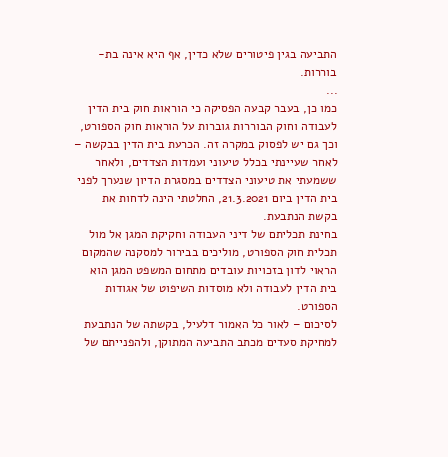התביעה בגין פיטורים שלא כדין, אף היא אינה בת-בוררות.
...
כמו כן, בעבר קבעה הפסיקה כי הוראות חוק בית הדין לעבודה וחוק הבוררות גוברות על הוראות חוק הספורט, וכך גם יש לפסוק במקרה זה. הכרעת בית הדין בבקשה – לאחר שעיינתי בכלל טיעוני ועמדות הצדדים, ולאחר ששמעתי את טיעוני הצדדים במסגרת הדיון שנערך לפני בית הדין ביום 21.3.2021, החלטתי הינה לדחות את בקשת הנתבעת.
בחינת תכליתם של דיני העבודה וחקיקת המגן אל מול תכלית חוק הספורט, מוליכים בבירור למסקנה שהמקום הראוי לדון בזכויות עובדים מתחום המשפט המגן הוא בית הדין לעבודה ולא מוסדות השיפוט של אגודות הספורט.
לסיכום – לאור כל האמור דלעיל, בקשתה של הנתבעת למחיקת סעדים מכתב התביעה המתוקן, ולהפנייתם של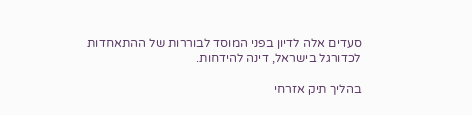סעדים אלה לדיון בפני המוסד לבוררות של ההתאחדות לכדורגל בישראל, דינה להידחות.

בהליך תיק אזרחי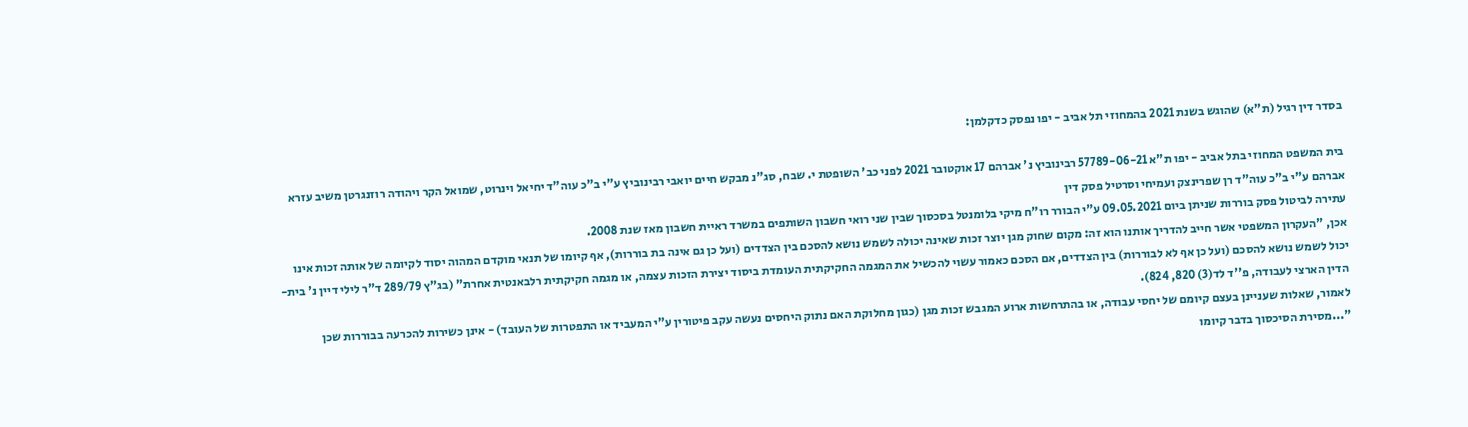בסדר דין רגיל (ת"א) שהוגש בשנת 2021 בהמחוזי תל אביב - יפו נפסק כדקלמן:

בית המשפט המחוזי בתל אביב - יפו ת"א 57789-06-21 רבינוביץ נ' אברהם 17 אוקטובר 2021 לפני כב' השופטת י. שבח, סג"נ מבקש חיים יואבי רבינוביץ ע"י ב"כ עוה"ד יחיאל וינרוט, שמואל הקר ויהודה רוזנגרטן משיב עזרא אברהם ע"י ב"כ עוה"ד רן שפרינצק ועמיחי וסרטיל פסק דין
עתירה לביטול פסק בוררות שניתן ביום 09.05.2021 ע"י הבורר רו"ח מיקי בלומנטל בסכסוך שבין שני רואי חשבון השותפים במשרד ראיית חשבון מאז שנת 2008.
אכן, "העקרון המשפטי אשר חייב להדריך אותנו הוא זה: מקום שחוק מגן יוצר זכות שאינה יכולה לשמש נושא להסכם בין הצדדים (ועל כן גם אינה בת בוררות), אף קיומו של תנאי מוקדם המהוה יסוד לקיומה של אותה זכות אינו יכול לשמש נושא להסכם (ועל כן אף לא לבוררות) בין הצדדים, אם הסכם כאמור עשוי להכשיל את המגמה החקיקתית העומדת ביסוד יצירת הזכות עצמה, או מגמה חקיקתית רלבאנטית אחרת" (בג"ץ 289/79 ד"ר לילי דיין נ' בית-הדין הארצי לעבודה, פ''ד לד(3) 820, 824).
לאמור, שאלות שעניינן בעצם קיומם של יחסי עבודה, או בהתרחשות ארוע המגבש זכות מגן (כגון מחלוקת האם נתוק היחסים נעשה עקב פיטורין ע"י המעביד או התפטרות של העובד) - אינן כשירות להכרעה בבוררות שכן "...מסירת הסיכסוך בדבר קיומו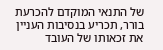של התנאי המוקדם להכרעת בורר, תכריע בנסיבות העניין את זכאותו של העובד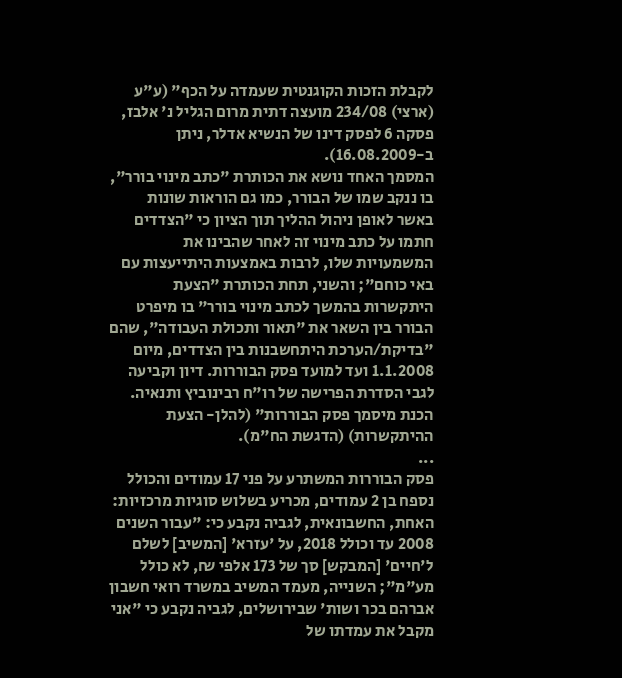לקבלת הזכות הקוגנטית שעמדה על הכף" (ע"ע (ארצי) 234/08 מועצה דתית מרום הגליל נ' אלבז, פסקה 6 לפסק דינו של הנשיא אדלר, ניתן ב-16.08.2009).
המסמך האחד נושא את הכותרת "כתב מינוי בורר", בו ננקב שמו של הבורר, כמו גם הוראות שונות באשר לאופן ניהול ההליך תוך הציון כי "הצדדים חתמו על כתב מינוי זה לאחר שהבינו את המשמעויות שלו, לרבות באמצעות היתייעצות עם באי כוחם"; והשני, תחת הכותרת "הצעת היתקשרות בהמשך לכתב מינוי בורר" בו מיפרט הבורר בין השאר את "תאור ותכולת העבודה", שהם "בדיקת/הערכת היתחשבנות בין הצדדים, מיום 1.1.2008 ועד למועד פסק הבוררות. דיון וקביעה לגבי הסדרת הפרישה של רו"ח רבינוביץ ותנאיה. הכנת מיסמך פסק הבוררות" (להלן- הצעת ההיתקשרות) (הדגשת הח"מ).
...
פסק הבוררות המשתרע על פני 17 עמודים והכולל נספח בן 2 עמודים, מכריע בשלוש סוגיות מרכזיות: האחת, החשבונאית, לגביה נקבע כי: "עבור השנים 2008 עד וכולל 2018, על 'עזרא' [המשיב] לשלם ל'חיים' [המבקש] סך של 173 אלפי ₪, לא כולל מע"מ"; השנייה, מעמד המשיב במשרד רואי חשבון אברהם בכר ושות' שבירושלים, לגביה נקבע כי "אני מקבל את עמדתו של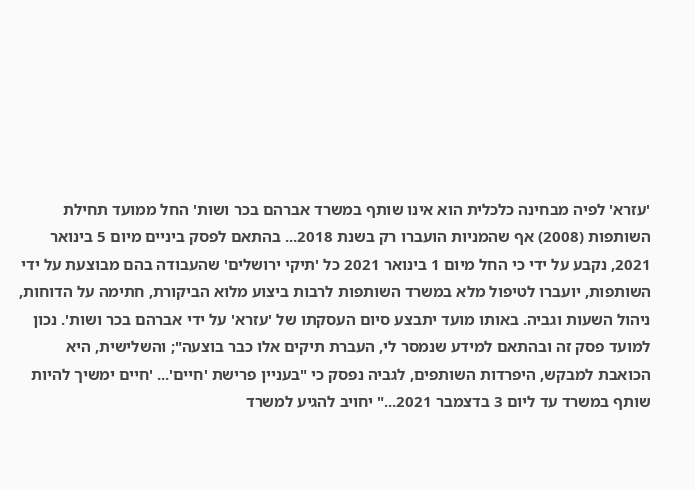'עזרא' לפיה מבחינה כלכלית הוא אינו שותף במשרד אברהם בכר ושות' החל ממועד תחילת השותפות (2008) אף שהמניות הועברו רק בשנת 2018... בהתאם לפסק ביניים מיום 5 בינואר 2021, נקבע על ידי כי החל מיום 1 בינואר 2021 כל 'תיקי ירושלים' שהעבודה בהם מבוצעת על ידי השותפות, יועברו לטיפול מלא במשרד השותפות לרבות ביצוע מלוא הביקורת, חתימה על הדוחות, ניהול השעות וגביה. באותו מועד יתבצע סיום העסקתו של 'עזרא' על ידי אברהם בכר ושות'. נכון למועד פסק זה ובהתאם למידע שנמסר לי, העברת תיקים אלו כבר בוצעה"; והשלישית, היא הכואבת למבקש, היפרדות השותפים, לגביה נפסק כי "בעניין פרישת 'חיים'... 'חיים ימשיך להיות שותף במשרד עד ליום 3 בדצמבר 2021..." יחויב להגיע למשרד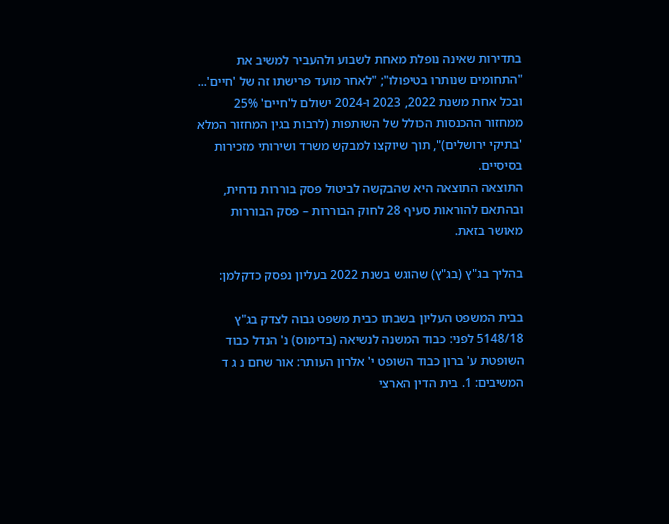בתדירות שאינה נופלת מאחת לשבוע ולהעביר למשיב את "התחומים שנותרו בטיפולו"; "לאחר מועד פרישתו זה של 'חיים'... ובכל אחת משנת 2022, 2023 ו-2024 ישולם ל'חיים' 25% ממחזור ההכנסות הכולל של השותפות (לרבות בגין המחזור המלא 'בתיקי ירושלים)", תוך שיוקצו למבקש משרד ושירותי מזכירות בסיסיים.
התוצאה התוצאה היא שהבקשה לביטול פסק בוררות נדחית, ובהתאם להוראות סעיף 28 לחוק הבוררות – פסק הבוררות מאושר בזאת.

בהליך בג"ץ (בג"ץ) שהוגש בשנת 2022 בעליון נפסק כדקלמן:

בבית המשפט העליון בשבתו כבית משפט גבוה לצדק בג"ץ 5148/18 לפני: כבוד המשנה לנשיאה (בדימוס) נ' הנדל כבוד השופטת ע' ברון כבוד השופט י' אלרון העותר: אור שחם נ ג ד המשיבים: 1. בית הדין הארצי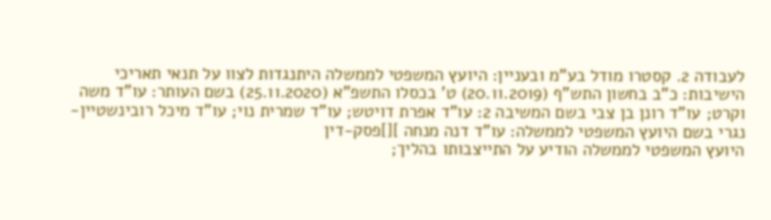לעבודה 2. קסטרו מודל בע"מ ובעניין: היועץ המשפטי לממשלה היתנגדות לצוו על תנאי תאריכי הישיבות: כ"ב בחשון התש"ף (20.11.2019) ט' בכסלו התשפ"א (25.11.2020) בשם העותר: עו"ד משה וקרט; עו"ד רונן בן צבי בשם המשיבה 2: עו"ד אפרת דויטש; עו"ד שמרית נוי; עו"ד מיכל רובינשטיין-נגרי בשם היועץ המשפטי לממשלה: עו"ד דנה מנחה ][]פסק-דין
היועץ המשפטי לממשלה הודיע על התייצבותו בהליך;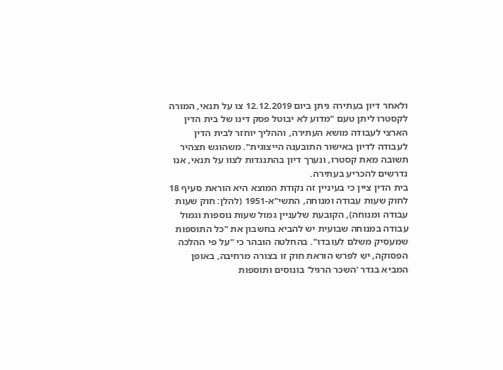ולאחר דיון בעתירה ניתן ביום 12.12.2019 צו על תנאי, המורה לקסטרו ליתן טעם "מדוע לא יבוטל פסק דינו של בית הדין הארצי לעבודה מושא העתירה, וההליך יוחזר לבית הדין לעבודה לדיון באישור התובענה הייצוגית". משהוגש תצהיר תשובה מאת קסטרו, ונערך דיון בהתנגדות לצוו על תנאי, אנו נדרשים להכריע בעתירה.
בית הדין ציין כי בעיניין זה נקודת המוצא היא הוראת סעיף 18 לחוק שעות עבודה ומנוחה, התשי"א-1951 (להלן: חוק שעות עבודה ומנוחה), הקובעת שלעניין גמול שעות נוספות וגמול עבודה במנוחה שבועית יש להביא בחשבון את "כל התוספות שמעסיק משלם לעובדו". בהחלטה הובהר כי "על פי ההלכה הפסוקה, יש לפרש הוראת חוק זו בצורה מרחיבה, באופן המביא בגדר 'השכר הרגיל' בונוסים ותוספות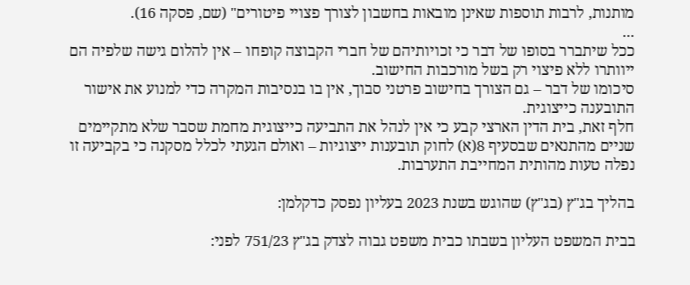מותנות, לרבות תוספות שאינן מובאות בחשבון לצורך פצויי פיטורים" (שם, פסקה 16).
...
ככל שיתברר בסופו של דבר כי זכויותיהם של חברי הקבוצה קופחו – אין להלום גישה שלפיה הם ייוותרו ללא פיצוי רק בשל מורכבות החישוב.
סיכומו של דבר – גם הצורך בחישוב פרטני סבוך, אין בו בנסיבות המקרה כדי למנוע את אישור התובענה כייצוגית.
חלף זאת, בית הדין הארצי קבע כי אין לנהל את התביעה כייצוגית מחמת שסבר שלא מתקיימים שניים מהתנאים שבסעיף 8(א) לחוק תובענות ייצוגיות – ואולם הגעתי לכלל מסקנה כי בקביעה זו נפלה טעות מהותית המחייבת התערבות.

בהליך בג"ץ (בג"ץ) שהוגש בשנת 2023 בעליון נפסק כדקלמן:

בבית המשפט העליון בשבתו כבית משפט גבוה לצדק בג"ץ 751/23 לפני: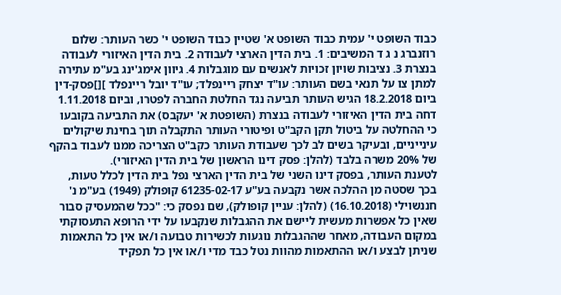כבוד השופט י' עמית כבוד השופט א' שטיין כבוד השופט י' כשר העותר: שלום רוזנברג נ ג ד המשיבים: 1. בית הדין הארצי לעבודה 2. בית הדין האיזורי לעבודה בנצרת 3. נציבות שויון זכויות לאנשים עם מוגבלות 4. גיוון אימג'ינג בע"מ עתירה למתן צו על תנאי בשם העותר: עו"ד יצחק ריינפלד; עו"ד יובל ריינפלד ][]פסק-דין
ביום 18.2.2018 הגיש העותר תביעה נגד החלטת החברה לפטרו, וביום 1.11.2018 דחה בית הדין האיזורי לעבודה בנצרת (השופטת א' יעקבס) את התביעה בקובעו כי ההחלטה על ביטול תקן הקב"ט ופיטורי העותר התקבלה תוך בחינת שיקולים עינייניים, ובעיקר בשים לב לכך שעבודת העותר כקב"ט הצריכה ממנו לעבוד בהקף של 20% משרה בלבד (להלן: פסק דינו הראשון של בית הדין האיזורי).
לטענת העותר, בפסק דינו השני של בית הדין הארצי נפל בית הדין לכלל טעות, בכך שסטה מן ההלכה אשר נקבעה בע"ע 61235-02-17 קופולק (1949) בע"מ נ' חננשוילי (16.10.2018) (להלן: עניין קופולק), שם נפסק כי: "ככל שהמעסיק סבור שאין כל אפשרות מעשית ליישם את ההגבלות שנקבעו על ידי הרופא התעסוקתי במקום העבודה, מאחר שההגבלות נוגעות לכשירות טבועה ו/או אין כל התאמות שניתן לבצע ו/או ההתאמות מהוות נטל כבד מדי ו/או אין כל תפקיד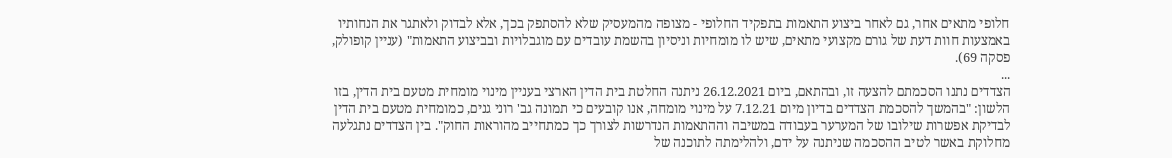חלופי מתאים אחר, גם לאחר ביצוע התאמות בתפקיד החלופי - מצופה מהמעסיק שלא להסתפק בכך, אלא לבדוק ולאתגר את הנחותיו באמצעות חוות דעת של גורם מקצועי מתאים, שיש לו מומחיות וניסיון בהשמת עובדים עם מוגבלויות ובביצוע התאמות" (עניין קופולק, פסקה 69).
...
הצדדים נתנו הסכמתם להצעה זו, ובהתאם, ביום 26.12.2021 ניתנה החלטת בית הדין הארצי בעניין מינוי מומחית מטעם בית הדין, בזו הלשון: "בהמשך להסכמת הצדדים בדיון מיום 7.12.21 על מינוי מומחה, אנו קובעים כי תמונה גב' רוני גנים, כמומחית מטעם בית הדין לבדיקת אפשרות שילובו של המערער בעבודה במשיבה וההתאמות הנדרשות לצורך כך כמתחייב מהוראות החוק". בין הצדדים נתגלעה מחלוקת באשר לטיב ההסכמה שניתנה על ידם, ולהלימתה לתוכנה של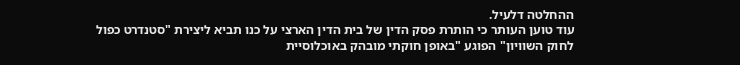ההחלטה דלעיל.
עוד טוען העותר כי הותרת פסק הדין של בית הדין הארצי על כנו תביא ליצירת "סטנדרט כפול לחוק השוויון" הפוגע "באופן חוקתי מובהק באוכלוסיית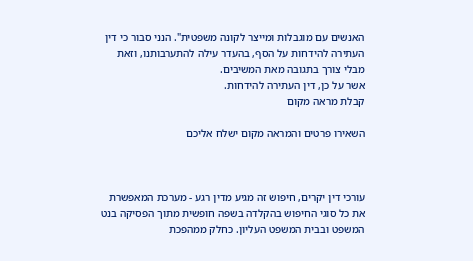האנשים עם מוגבלות ומייצר לקונה משפטית". הנני סבור כי דין העתירה להידחות על הסף, בהעדר עילה להתערבותנו, וזאת מבלי צורך בתגובה מאת המשיבים.
אשר על כן, דין העתירה להידחות.
קבלת מראה מקום

השאירו פרטים והמראה מקום ישלח אליכם



עורכי דין יקרים, חיפוש זה מגיע מדין רגע - מערכת המאפשרת את כל סוגי החיפוש בהקלדה בשפה חופשית מתוך הפסיקה בנט המשפט ובבית המשפט העליון. כחלק ממהפכת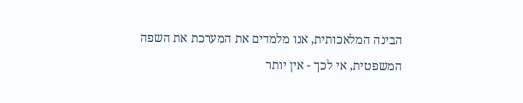הבינה המלאכותית, אנו מלמדים את המערכת את השפה המשפטית, אי לכך - אין יותר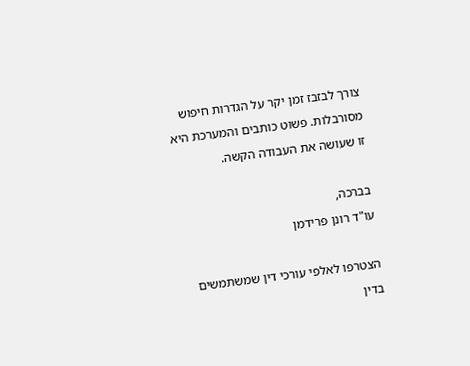צורך לבזבז זמן יקר על הגדרות חיפוש מסורבלות. פשוט כותבים והמערכת היא זו שעושה את העבודה הקשה.

בברכה,
עו"ד רונן פרידמן

הצטרפו לאלפי עורכי דין שמשתמשים בדין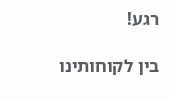רגע!

בין לקוחותינו